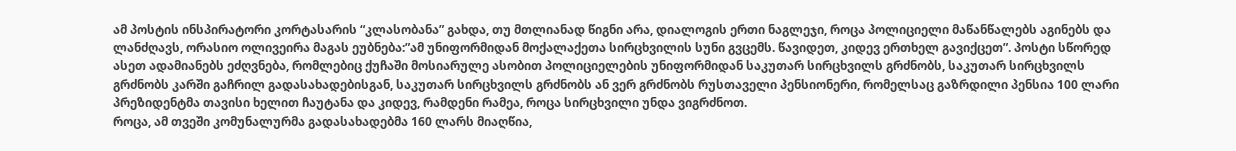ამ პოსტის ინსპირატორი კორტასარის “კლასობანა” გახდა, თუ მთლიანად წიგნი არა, დიალოგის ერთი ნაგლეჯი, როცა პოლიციელი მაწანწალებს აგინებს და ლანძღავს, ორასიო ოლივეირა მაგას ეუბნება:”ამ უნიფორმიდან მოქალაქეთა სირცხვილის სუნი გვცემს. წავიდეთ, კიდევ ერთხელ გავიქცეთ”. პოსტი სწორედ ასეთ ადამიანებს ეძღვნება, რომლებიც ქუჩაში მოსიარულე ასობით პოლიციელების უნიფორმიდან საკუთარ სირცხვილს გრძნობს, საკუთარ სირცხვილს გრძნობს კარში გაჩრილ გადასახადებისგან, საკუთარ სირცხვილს გრძნობს ან ვერ გრძნობს რუსთაველი პენსიონერი, რომელსაც გაზრდილი პენსია 100 ლარი პრეზიდენტმა თავისი ხელით ჩაუტანა და კიდევ, რამდენი რამეა, როცა სირცხვილი უნდა ვიგრძნოთ.
როცა, ამ თვეში კომუნალურმა გადასახადებმა 160 ლარს მიაღწია,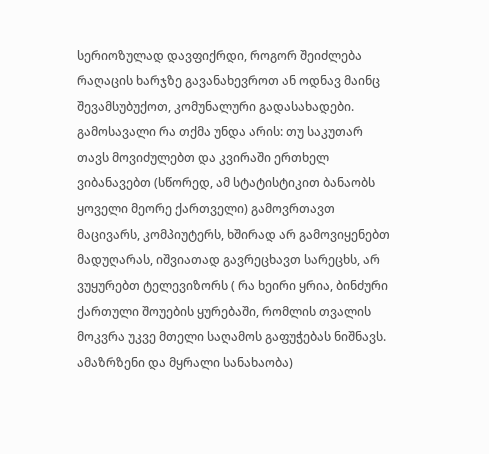სერიოზულად დავფიქრდი, როგორ შეიძლება რაღაცის ხარჯზე გავანახევროთ ან ოდნავ მაინც შევამსუბუქოთ, კომუნალური გადასახადები. გამოსავალი რა თქმა უნდა არის: თუ საკუთარ თავს მოვიძულებთ და კვირაში ერთხელ ვიბანავებთ (სწორედ, ამ სტატისტიკით ბანაობს ყოველი მეორე ქართველი) გამოვრთავთ მაცივარს, კომპიუტერს, ხშირად არ გამოვიყენებთ მადუღარას, იშვიათად გავრეცხავთ სარეცხს, არ ვუყურებთ ტელევიზორს ( რა ხეირი ყრია, ბინძური ქართული შოუების ყურებაში, რომლის თვალის მოკვრა უკვე მთელი საღამოს გაფუჭებას ნიშნავს. ამაზრზენი და მყრალი სანახაობა)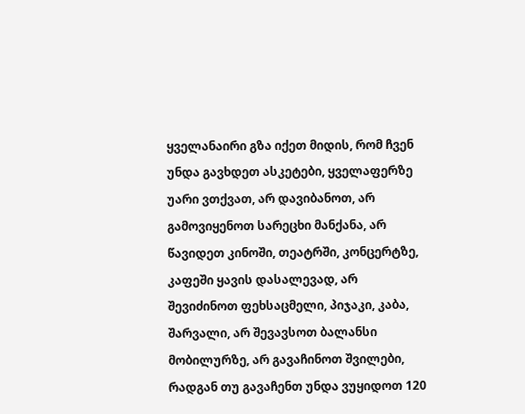ყველანაირი გზა იქეთ მიდის, რომ ჩვენ უნდა გავხდეთ ასკეტები, ყველაფერზე უარი ვთქვათ, არ დავიბანოთ, არ გამოვიყენოთ სარეცხი მანქანა, არ წავიდეთ კინოში, თეატრში, კონცერტზე, კაფეში ყავის დასალევად, არ შევიძინოთ ფეხსაცმელი, პიჯაკი, კაბა, შარვალი, არ შევავსოთ ბალანსი მობილურზე, არ გავაჩინოთ შვილები, რადგან თუ გავაჩენთ უნდა ვუყიდოთ 120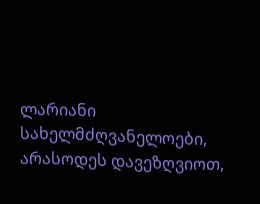ლარიანი სახელმძღვანელოები, არასოდეს დავეზღვიოთ,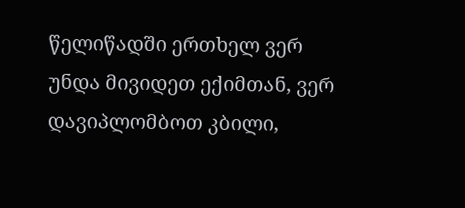წელიწადში ერთხელ ვერ უნდა მივიდეთ ექიმთან, ვერ დავიპლომბოთ კბილი,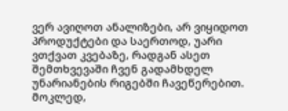ვერ ავიღოთ ანალიზები, არ ვიყიდოთ პროდუქტები და საერთოდ, უარი ვთქვათ კვებაზე, რადგან ასეთ შემთხვევაში ჩვენ გადამხდელ უნარიანების რიგებში ჩავეწერებით. მოკლედ,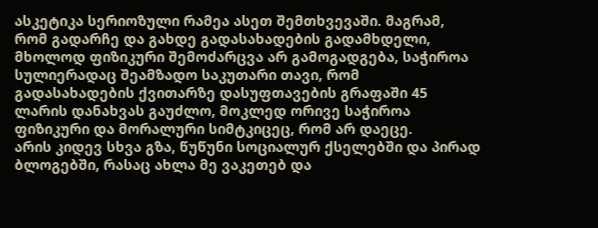ასკეტიკა სერიოზული რამეა ასეთ შემთხვევაში. მაგრამ, რომ გადარჩე და გახდე გადასახადების გადამხდელი, მხოლოდ ფიზიკური შემოძარცვა არ გამოგადგება, საჭიროა სულიერადაც შეამზადო საკუთარი თავი, რომ გადასახადების ქვითარზე დასუფთავების გრაფაში 45 ლარის დანახვას გაუძლო, მოკლედ ორივე საჭიროა ფიზიკური და მორალური სიმტკიცეც, რომ არ დაეცე.
არის კიდევ სხვა გზა, წუწუნი სოციალურ ქსელებში და პირად ბლოგებში, რასაც ახლა მე ვაკეთებ და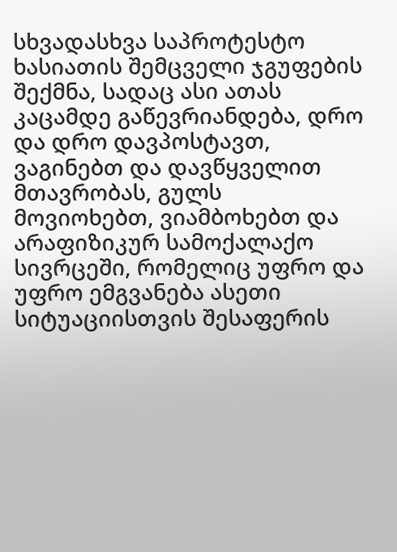სხვადასხვა საპროტესტო ხასიათის შემცველი ჯგუფების შექმნა, სადაც ასი ათას კაცამდე გაწევრიანდება, დრო და დრო დავპოსტავთ, ვაგინებთ და დავწყველით მთავრობას, გულს მოვიოხებთ, ვიამბოხებთ და არაფიზიკურ სამოქალაქო სივრცეში, რომელიც უფრო და უფრო ემგვანება ასეთი სიტუაციისთვის შესაფერის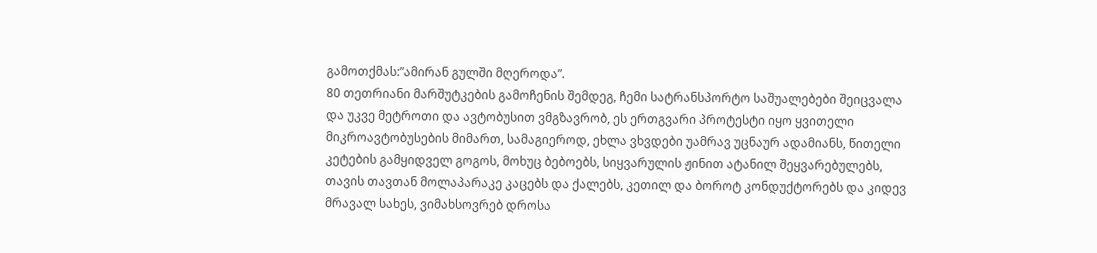გამოთქმას:”ამირან გულში მღეროდა”.
80 თეთრიანი მარშუტკების გამოჩენის შემდეგ, ჩემი სატრანსპორტო საშუალებები შეიცვალა და უკვე მეტროთი და ავტობუსით ვმგზავრობ, ეს ერთგვარი პროტესტი იყო ყვითელი მიკროავტობუსების მიმართ, სამაგიეროდ, ეხლა ვხვდები უამრავ უცნაურ ადამიანს, წითელი კეტების გამყიდველ გოგოს, მოხუც ბებოებს, სიყვარულის ჟინით ატანილ შეყვარებულებს, თავის თავთან მოლაპარაკე კაცებს და ქალებს, კეთილ და ბოროტ კონდუქტორებს და კიდევ მრავალ სახეს, ვიმახსოვრებ დროსა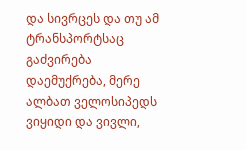და სივრცეს და თუ ამ ტრანსპორტსაც გაძვირება დაემუქრება, მერე ალბათ ველოსიპედს ვიყიდი და ვივლი,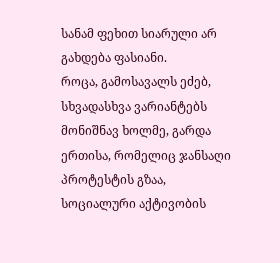სანამ ფეხით სიარული არ გახდება ფასიანი.
როცა, გამოსავალს ეძებ, სხვადასხვა ვარიანტებს მონიშნავ ხოლმე, გარდა ერთისა, რომელიც ჯანსაღი პროტესტის გზაა, სოციალური აქტივობის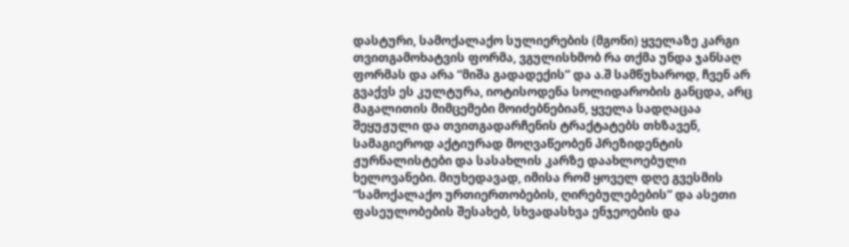დასტური, სამოქალაქო სულიერების (მგონი) ყველაზე კარგი თვითგამოხატვის ფორმა, ვგულისხმობ რა თქმა უნდა ჯანსაღ ფორმას და არა “მიშა გადადექის” და ა.შ სამწუხაროდ, ჩვენ არ გვაქვს ეს კულტურა, იოტისოდენა სოლიდარობის განცდა, არც მაგალითის მიმცემები მოიძებნებიან, ყველა სადღაცაა შეყუჟული და თვითგადარჩენის ტრაქტატებს თხზავენ, სამაგიეროდ აქტიურად მოღვაწეობენ პრეზიდენტის ჟურნალისტები და სასახლის კარზე დაახლოებული ხელოვანები. მიუხედავად, იმისა რომ ყოველ დღე გვესმის “სამოქალაქო ურთიერთობების, ღირებულებების” და ასეთი ფასეულობების შესახებ, სხვადასხვა ენჯეოების და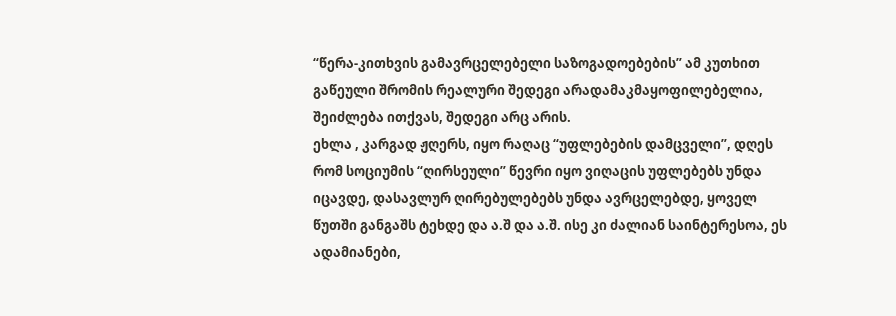“წერა-კითხვის გამავრცელებელი საზოგადოებების” ამ კუთხით გაწეული შრომის რეალური შედეგი არადამაკმაყოფილებელია, შეიძლება ითქვას, შედეგი არც არის.
ეხლა , კარგად ჟღერს, იყო რაღაც “უფლებების დამცველი”, დღეს რომ სოციუმის “ღირსეული” წევრი იყო ვიღაცის უფლებებს უნდა იცავდე, დასავლურ ღირებულებებს უნდა ავრცელებდე, ყოველ წუთში განგაშს ტეხდე და ა.შ და ა.შ. ისე კი ძალიან საინტერესოა, ეს ადამიანები,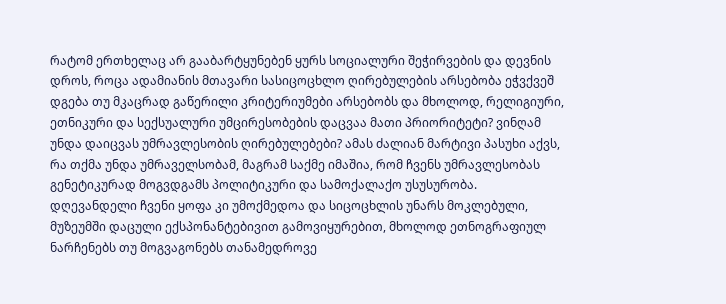რატომ ერთხელაც არ გააბარტყუნებენ ყურს სოციალური შეჭირვების და დევნის დროს, როცა ადამიანის მთავარი სასიცოცხლო ღირებულების არსებობა ეჭვქვეშ დგება თუ მკაცრად გაწერილი კრიტერიუმები არსებობს და მხოლოდ, რელიგიური, ეთნიკური და სექსუალური უმცირესობების დაცვაა მათი პრიორიტეტი? ვინღამ უნდა დაიცვას უმრავლესობის ღირებულებები? ამას ძალიან მარტივი პასუხი აქვს, რა თქმა უნდა უმრაველსობამ, მაგრამ საქმე იმაშია, რომ ჩვენს უმრავლესობას გენეტიკურად მოგვდგამს პოლიტიკური და სამოქალაქო უსუსურობა. დღევანდელი ჩვენი ყოფა კი უმოქმედოა და სიცოცხლის უნარს მოკლებული, მუზეუმში დაცული ექსპონანტებივით გამოვიყურებით, მხოლოდ ეთნოგრაფიულ ნარჩენებს თუ მოგვაგონებს თანამედროვე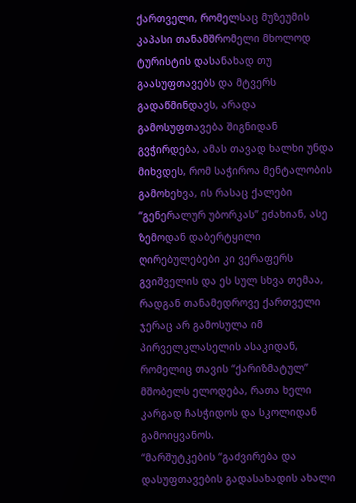ქართველი, რომელსაც მუზეუმის კაპასი თანამშრომელი მხოლოდ ტურისტის დასანახად თუ გაასუფთავებს და მტვერს გადაწმინდავს, არადა გამოსუფთავება შიგნიდან გვჭირდება, ამას თავად ხალხი უნდა მიხვდეს, რომ საჭიროა მენტალობის გამოხეხვა, ის რასაც ქალები “გენერალურ უბორკას” ეძახიან, ასე ზემოდან დაბერტყილი ღირებულებები კი ვერაფერს გვიშველის და ეს სულ სხვა თემაა, რადგან თანამედროვე ქართველი ჯერაც არ გამოსულა იმ პირველკლასელის ასაკიდან, რომელიც თავის “ქარიზმატულ” მშობელს ელოდება, რათა ხელი კარგად ჩასჭიდოს და სკოლიდან გამოიყვანოს.
“მარშუტკების “გაძვირება და დასუფთავების გადასახადის ახალი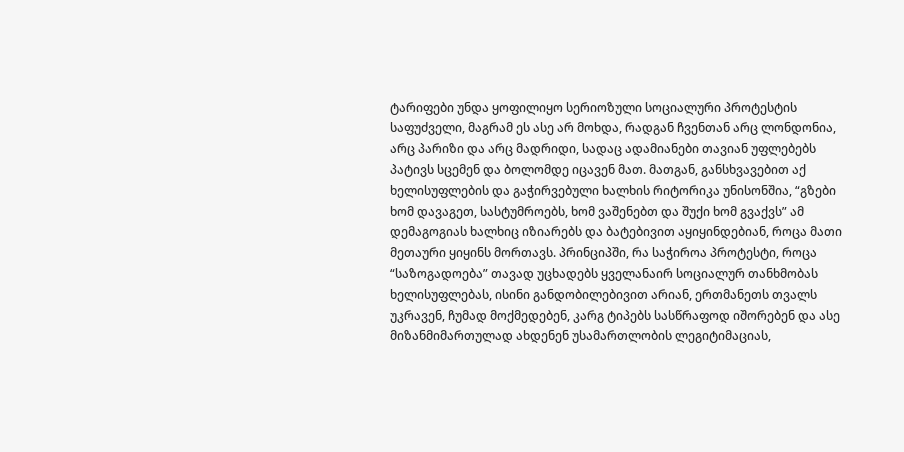ტარიფები უნდა ყოფილიყო სერიოზული სოციალური პროტესტის საფუძველი, მაგრამ ეს ასე არ მოხდა, რადგან ჩვენთან არც ლონდონია, არც პარიზი და არც მადრიდი, სადაც ადამიანები თავიან უფლებებს პატივს სცემენ და ბოლომდე იცავენ მათ. მათგან, განსხვავებით აქ ხელისუფლების და გაჭირვებული ხალხის რიტორიკა უნისონშია, “გზები ხომ დავაგეთ, სასტუმროებს, ხომ ვაშენებთ და შუქი ხომ გვაქვს” ამ დემაგოგიას ხალხიც იზიარებს და ბატებივით აყიყინდებიან, როცა მათი მეთაური ყიყინს მორთავს. პრინციპში, რა საჭიროა პროტესტი, როცა “საზოგადოება” თავად უცხადებს ყველანაირ სოციალურ თანხმობას ხელისუფლებას, ისინი განდობილებივით არიან, ერთმანეთს თვალს უკრავენ, ჩუმად მოქმედებენ, კარგ ტიპებს სასწრაფოდ იშორებენ და ასე მიზანმიმართულად ახდენენ უსამართლობის ლეგიტიმაციას,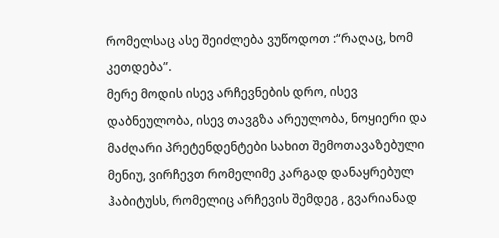რომელსაც ასე შეიძლება ვუწოდოთ :“რაღაც, ხომ კეთდება”.
მერე მოდის ისევ არჩევნების დრო, ისევ დაბნეულობა, ისევ თავგზა არეულობა, ნოყიერი და მაძღარი პრეტენდენტები სახით შემოთავაზებული მენიუ, ვირჩევთ რომელიმე კარგად დანაყრებულ ჰაბიტუსს, რომელიც არჩევის შემდეგ , გვარიანად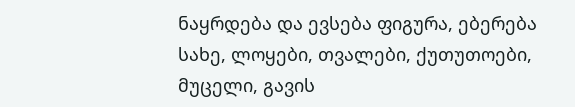ნაყრდება და ევსება ფიგურა, ებერება სახე, ლოყები, თვალები, ქუთუთოები, მუცელი, გავის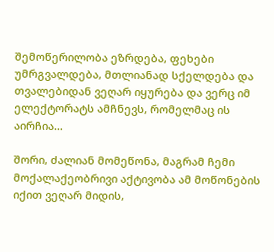შემოწერილობა ეზრდება, ფეხები უმრგვალდება, მთლიანად სქელდება და თვალებიდან ვეღარ იყურება და ვერც იმ ელექტორატს ამჩნევს, რომელმაც ის აირჩია…

შორი, ძალიან მომეწონა, მაგრამ ჩემი მოქალაქეობრივი აქტივობა ამ მოწონების იქით ვეღარ მიდის,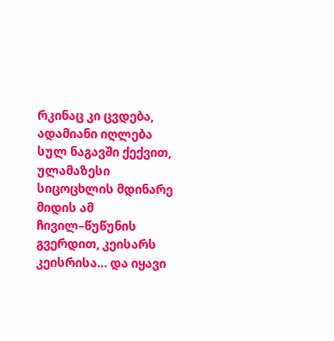რკინაც კი ცვდება, ადამიანი იღლება სულ ნაგავში ქექვით, ულამაზესი სიცოცხლის მდინარე მიდის ამ ჩივილ–წუწუნის გვერდით, კეისარს კეისრისა… და იყავი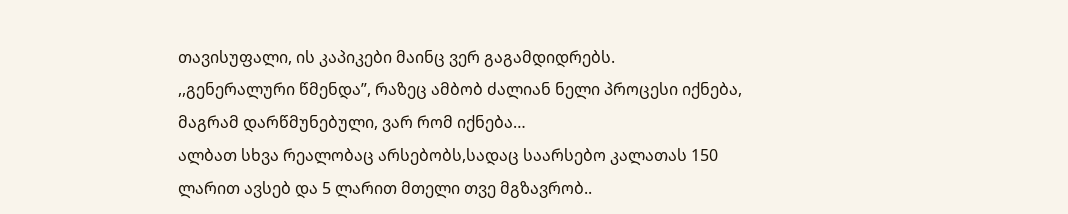თავისუფალი, ის კაპიკები მაინც ვერ გაგამდიდრებს.
,,გენერალური წმენდა”, რაზეც ამბობ ძალიან ნელი პროცესი იქნება, მაგრამ დარწმუნებული, ვარ რომ იქნება…
ალბათ სხვა რეალობაც არსებობს,სადაც საარსებო კალათას 150 ლარით ავსებ და 5 ლარით მთელი თვე მგზავრობ..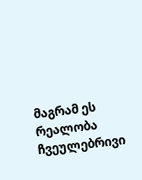მაგრამ ეს რეალობა ჩვეულებრივი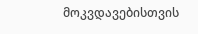მოკვდავებისთვის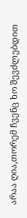არაა ღია,თორემ ჩვენც ხო შევძლებდით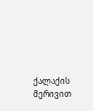ქალაქის მერივით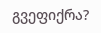გვეფიქრა?